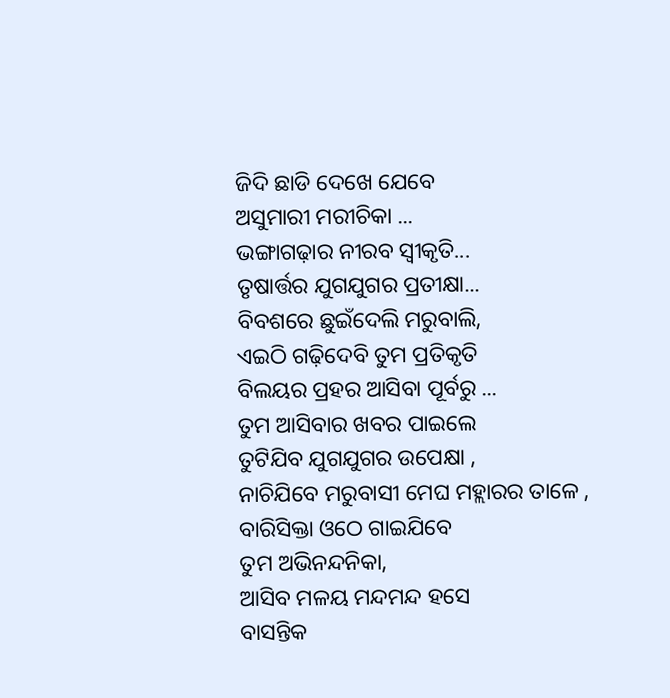ଜିଦି ଛାଡି ଦେଖେ ଯେବେ
ଅସୁମାରୀ ମରୀଚିକା ...
ଭଙ୍ଗାଗଢ଼ାର ନୀରବ ସ୍ବୀକୃତି...
ତୃଷାର୍ତ୍ତର ଯୁଗଯୁଗର ପ୍ରତୀକ୍ଷା...
ବିବଶରେ ଛୁଇଁଦେଲି ମରୁବାଲି,
ଏଇଠି ଗଢ଼ିଦେବି ତୁମ ପ୍ରତିକୃତି
ବିଲୟର ପ୍ରହର ଆସିବା ପୂର୍ବରୁ ...
ତୁମ ଆସିବାର ଖବର ପାଇଲେ
ତୁଟିଯିବ ଯୁଗଯୁଗର ଉପେକ୍ଷା ,
ନାଚିଯିବେ ମରୁବାସୀ ମେଘ ମହ୍ଲାରର ତାଳେ ,
ବାରିସିକ୍ତା ଓଠେ ଗାଇଯିବେ
ତୁମ ଅଭିନନ୍ଦନିକା,
ଆସିବ ମଳୟ ମନ୍ଦମନ୍ଦ ହସେ
ବାସନ୍ତିକ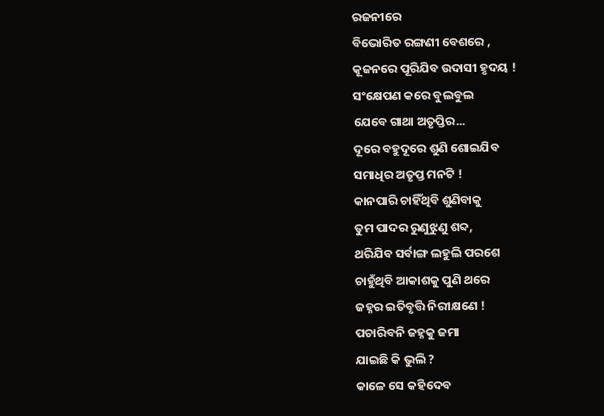ରଜନୀରେ
ବିଭୋରିତ ରଙ୍ଗଣୀ ବେଶରେ ,
କୂଜନରେ ପୂରିଯିବ ଉଦାସୀ ହୃଦୟ !
ସଂକ୍ଷେପଣ କରେ ବୁଲବୁଲ
ଯେବେ ଗାଥା ଅତୃପ୍ତିର...
ଦୂରେ ବହୁଦୂରେ ଶୁଣି ଶୋଇଯିବ
ସମାଧିର ଅତୃପ୍ତ ମନଟି !
କାନପାରି ଚାହିଁଥିବି ଶୁଣିବାକୁ
ତୁମ ପାଦର ରୁଣୁଝୁଣୁ ଶବ୍ଦ,
ଥରିଯିବ ସର୍ବାଙ୍ଗ ଲହୁଲି ପରଶେ
ଚାହୁଁଥିବି ଆକାଶକୁ ପୁଣି ଥରେ
ଜହ୍ନର ଇତିବୃତ୍ତି ନିରୀକ୍ଷଣେ !
ପଚାରିବନି ଜହ୍ନକୁ ଜମା
ଯାଇଛି କି ଭୁଲି ?
କାଳେ ସେ କହିଦେବ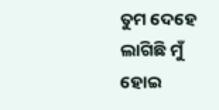ତୁମ ଦେହେ ଲାଗିଛି ମୁଁ
ହୋଇ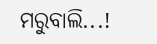ମରୁବାଲି...!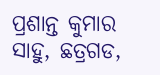ପ୍ରଶାନ୍ତ କୁମାର ସାହୁ, ଛତ୍ରଗଡ,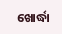ଖୋର୍ଦ୍ଧା